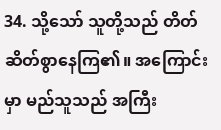34. သို့သော် သူတို့သည် တိတ်ဆိတ်စွာနေကြ၏။ အကြောင်းမှာ မည်သူသည် အကြီး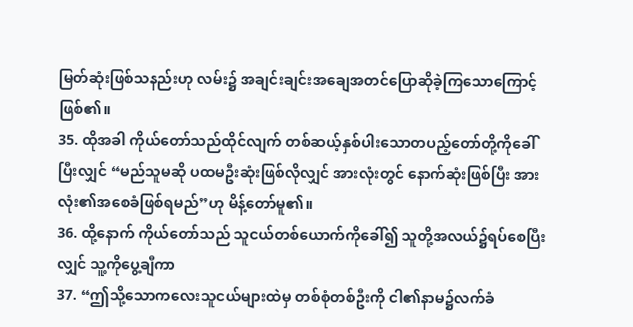မြတ်ဆုံးဖြစ်သနည်းဟု လမ်း၌ အချင်းချင်းအချေအတင်ပြောဆိုခဲ့ကြသောကြောင့်ဖြစ်၏။
35. ထိုအခါ ကိုယ်တော်သည်ထိုင်လျက် တစ်ဆယ့်နှစ်ပါးသောတပည့်တော်တို့ကိုခေါ်ပြီးလျှင် “မည်သူမဆို ပထမဦးဆုံးဖြစ်လိုလျှင် အားလုံးတွင် နောက်ဆုံးဖြစ်ပြီး အားလုံး၏အစေခံဖြစ်ရမည်”ဟု မိန့်တော်မူ၏။
36. ထို့နောက် ကိုယ်တော်သည် သူငယ်တစ်ယောက်ကိုခေါ်၍ သူတို့အလယ်၌ရပ်စေပြီးလျှင် သူ့ကိုပွေ့ချီကာ
37. “ဤသို့သောကလေးသူငယ်များထဲမှ တစ်စုံတစ်ဦးကို ငါ၏နာမ၌လက်ခံ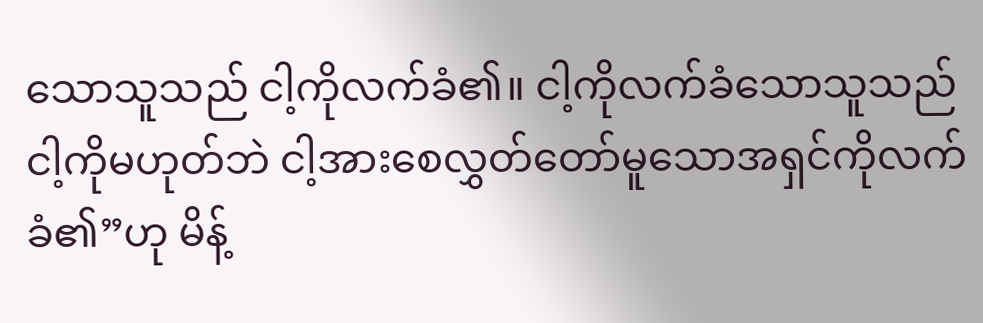သောသူသည် ငါ့ကိုလက်ခံ၏။ ငါ့ကိုလက်ခံသောသူသည် ငါ့ကိုမဟုတ်ဘဲ ငါ့အားစေလွှတ်တော်မူသောအရှင်ကိုလက်ခံ၏”ဟု မိန့်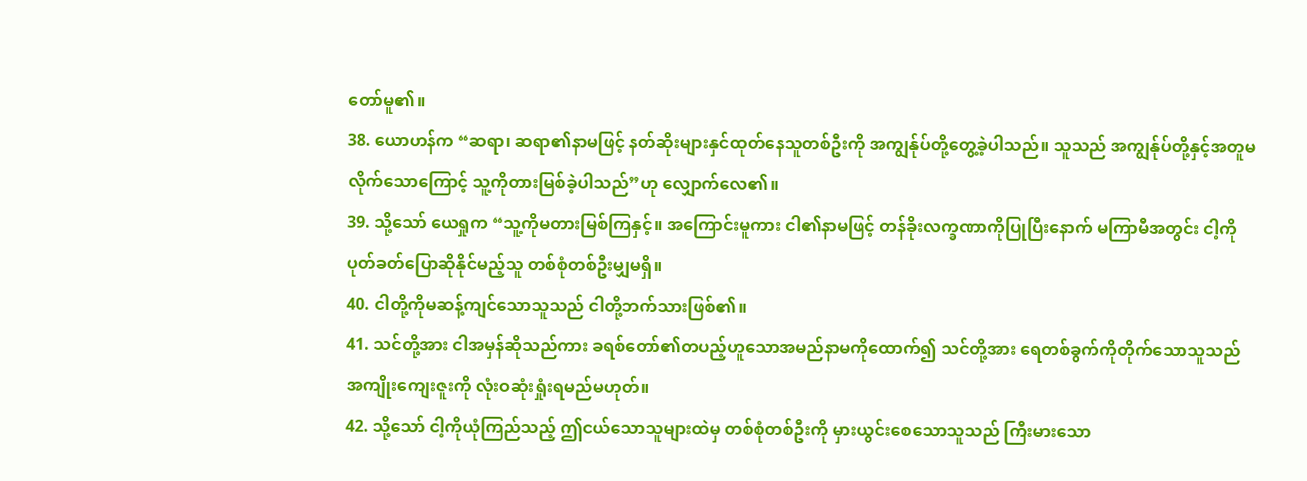တော်မူ၏။
38. ယောဟန်က “ဆရာ၊ ဆရာ၏နာမဖြင့် နတ်ဆိုးများနှင်ထုတ်နေသူတစ်ဦးကို အကျွန်ုပ်တို့တွေ့ခဲ့ပါသည်။ သူသည် အကျွန်ုပ်တို့နှင့်အတူမလိုက်သောကြောင့် သူ့ကိုတားမြစ်ခဲ့ပါသည်”ဟု လျှောက်လေ၏။
39. သို့သော် ယေရှုက “သူ့ကိုမတားမြစ်ကြနှင့်။ အကြောင်းမူကား ငါ၏နာမဖြင့် တန်ခိုးလက္ခဏာကိုပြုပြီးနောက် မကြာမီအတွင်း ငါ့ကိုပုတ်ခတ်ပြောဆိုနိုင်မည့်သူ တစ်စုံတစ်ဦးမျှမရှိ။
40. ငါတို့ကိုမဆန့်ကျင်သောသူသည် ငါတို့ဘက်သားဖြစ်၏။
41. သင်တို့အား ငါအမှန်ဆိုသည်ကား ခရစ်တော်၏တပည့်ဟူသောအမည်နာမကိုထောက်၍ သင်တို့အား ရေတစ်ခွက်ကိုတိုက်သောသူသည် အကျိုးကျေးဇူးကို လုံးဝဆုံးရှုံးရမည်မဟုတ်။
42. သို့သော် ငါ့ကိုယုံကြည်သည့် ဤငယ်သောသူများထဲမှ တစ်စုံတစ်ဦးကို မှားယွင်းစေသောသူသည် ကြီးမားသော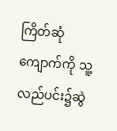ကြိတ်ဆုံကျောက်ကို သူ့လည်ပင်း၌ဆွဲ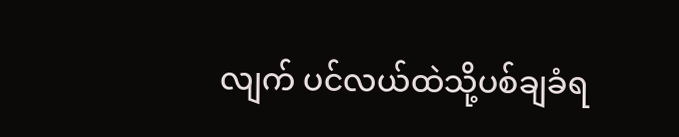လျက် ပင်လယ်ထဲသို့ပစ်ချခံရ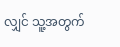လျှင် သူ့အတွက်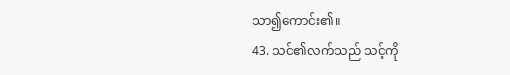သာ၍ကောင်း၏။
43. သင်၏လက်သည် သင့်ကို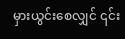မှားယွင်းစေလျှင် ၎င်း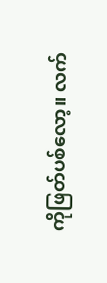ကိုဖြတ်ပစ်လော့။ လက်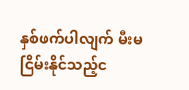နှစ်ဖက်ပါလျက် မီးမငြိမ်းနိုင်သည့်င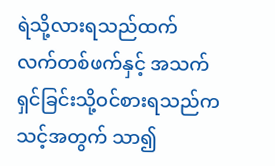ရဲသို့လားရသည်ထက် လက်တစ်ဖက်နှင့် အသက်ရှင်ခြင်းသို့ဝင်စားရသည်က သင့်အတွက် သာ၍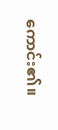ကောင်း၏။